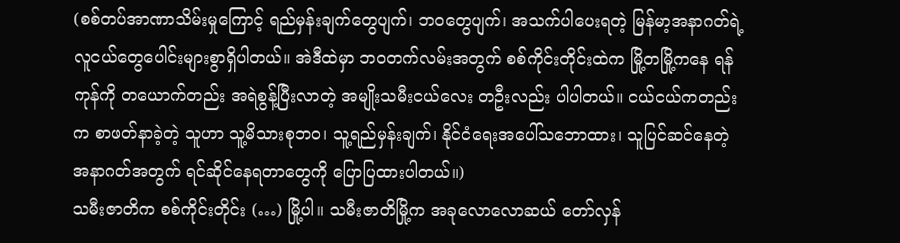(စစ်တပ်အာဏာသိမ်းမှုကြောင့် ရည်မှန်းချက်တွေပျက်၊ ဘဝတွေပျက်၊ အသက်ပါပေးရတဲ့ မြန်မာ့အနာဂတ်ရဲ့ လူငယ်တွေပေါင်းများစွာရှိပါတယ်။ အဲဒီထဲမှာ ဘဝတက်လမ်းအတွက် စစ်ကိုင်းတိုင်းထဲက မြို့တမြို့ကနေ ရန်ကုန်ကို တယောက်တည်း အရဲစွန့်ပြီးလာတဲ့ အမျိုးသမီးငယ်လေး တဦးလည်း ပါပါတယ်။ ငယ်ငယ်ကတည်းက စာဖတ်နာခဲ့တဲ့ သူဟာ သူ့မိသားစုဘဝ၊ သူ့ရည်မှန်းချက်၊ နိုင်ငံရေးအပေါ်သဘောထား၊ သူပြင်ဆင်နေတဲ့ အနာဂတ်အတွက် ရင်ဆိုင်နေရတာတွေကို ပြောပြထားပါတယ်။)
သမီးဇာတိက စစ်ကိုင်းတိုင်း (…) မြို့ပါ။ သမီးဇာတိမြို့က အခုလောလောဆယ် တော်လှန်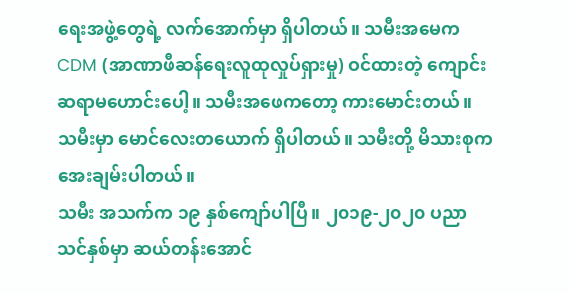ရေးအဖွဲ့တွေရဲ့ လက်အောက်မှာ ရှိပါတယ်။ သမီးအမေက CDM (အာဏာဖီဆန်ရေးလူထုလှုပ်ရှားမှု) ဝင်ထားတဲ့ ကျောင်းဆရာမဟောင်းပေါ့။ သမီးအဖေကတော့ ကားမောင်းတယ်။ သမီးမှာ မောင်လေးတယောက် ရှိပါတယ်။ သမီးတို့ မိသားစုက အေးချမ်းပါတယ်။
သမီး အသက်က ၁၉ နှစ်ကျော်ပါပြီ။ ၂၀၁၉-၂၀၂၀ ပညာသင်နှစ်မှာ ဆယ်တန်းအောင်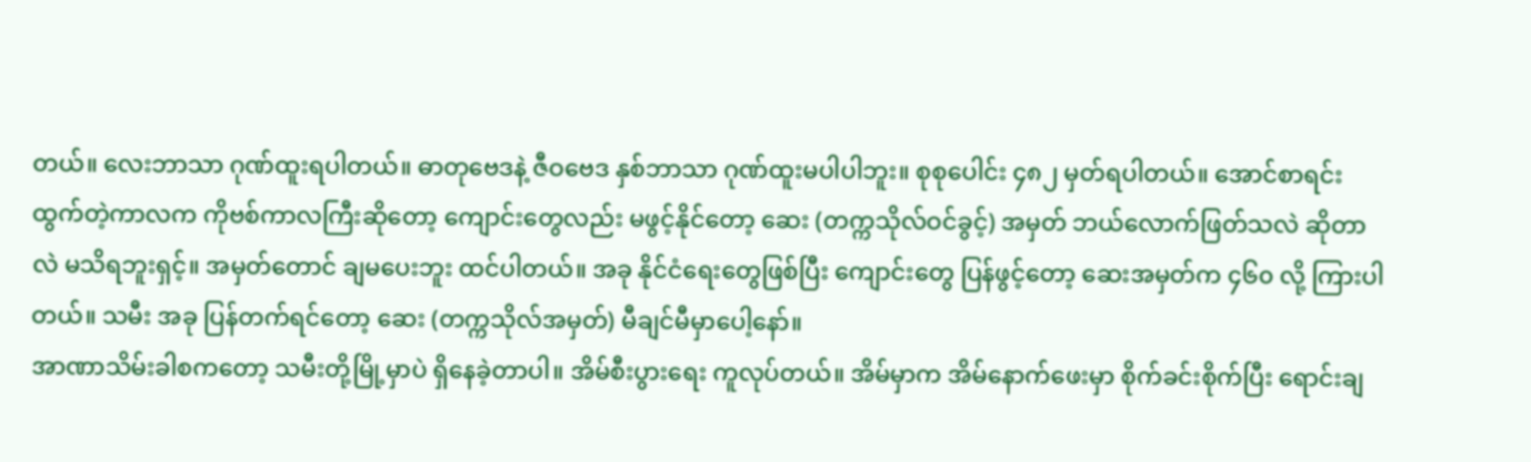တယ်။ လေးဘာသာ ဂုဏ်ထူးရပါတယ်။ ဓာတုဗေဒနဲ့ ဇီဝဗေဒ နှစ်ဘာသာ ဂုဏ်ထူးမပါပါဘူး။ စုစုပေါင်း ၄၈၂ မှတ်ရပါတယ်။ အောင်စာရင်းထွက်တဲ့ကာလက ကိုဗစ်ကာလကြီးဆိုတော့ ကျောင်းတွေလည်း မဖွင့်နိုင်တော့ ဆေး (တက္ကသိုလ်ဝင်ခွင့်) အမှတ် ဘယ်လောက်ဖြတ်သလဲ ဆိုတာလဲ မသိရဘူးရှင့်။ အမှတ်တောင် ချမပေးဘူး ထင်ပါတယ်။ အခု နိုင်ငံရေးတွေဖြစ်ပြီး ကျောင်းတွေ ပြန်ဖွင့်တော့ ဆေးအမှတ်က ၄၆၀ လို့ ကြားပါတယ်။ သမီး အခု ပြန်တက်ရင်တော့ ဆေး (တက္ကသိုလ်အမှတ်) မီချင်မီမှာပေါ့နော်။
အာဏာသိမ်းခါစကတော့ သမီးတို့မြို့မှာပဲ ရှိနေခဲ့တာပါ။ အိမ်စီးပွားရေး ကူလုပ်တယ်။ အိမ်မှာက အိမ်နောက်ဖေးမှာ စိုက်ခင်းစိုက်ပြီး ရောင်းချ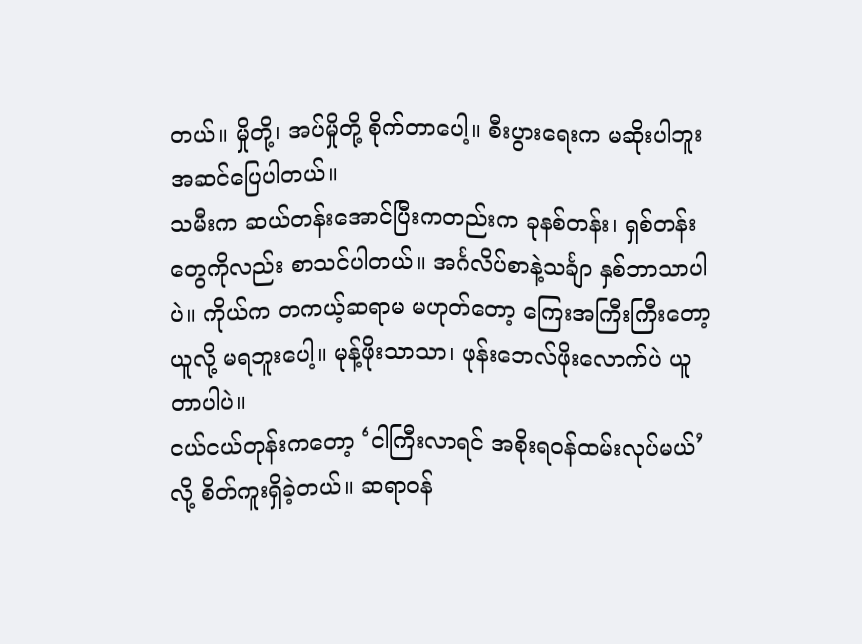တယ်။ မှိုတို့၊ အပ်မှိုတို့ စိုက်တာပေါ့။ စီးပွားရေးက မဆိုးပါဘူး အဆင်ပြေပါတယ်။
သမီးက ဆယ်တန်းအောင်ပြီးကတည်းက ခုနစ်တန်း၊ ရှစ်တန်းတွေကိုလည်း စာသင်ပါတယ်။ အင်္ဂလိပ်စာနဲ့သင်္ချာ နှစ်ဘာသာပါပဲ။ ကိုယ်က တကယ့်ဆရာမ မဟုတ်တော့ ကြေးအကြီးကြီးတော့ ယူလို့ မရဘူးပေါ့။ မုန့်ဖိုးသာသာ၊ ဖုန်းဘေလ်ဖိုးလောက်ပဲ ယူတာပါပဲ။
ငယ်ငယ်တုန်းကတော့ ‘ငါကြီးလာရင် အစိုးရဝန်ထမ်းလုပ်မယ်’ လို့ စိတ်ကူးရှိခဲ့တယ်။ ဆရာဝန်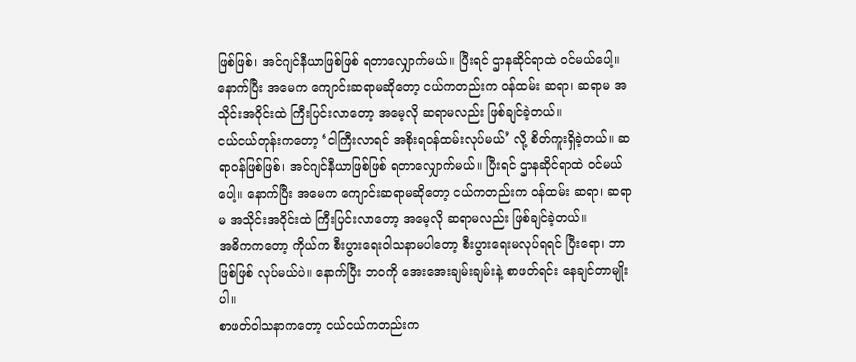ဖြစ်ဖြစ်၊ အင်ဂျင်နီယာဖြစ်ဖြစ် ရတာလျှောက်မယ်။ ပြီးရင် ဌာနဆိုင်ရာထဲ ဝင်မယ်ပေါ့။ နောက်ပြီး အမေက ကျောင်းဆရာမဆိုတော့ ငယ်ကတည်းက ဝန်ထမ်း ဆရာ၊ ဆရာမ အသိုင်းအဝိုင်းထဲ ကြီးပြင်းလာတော့ အမေ့လို ဆရာမလည်း ဖြစ်ချင်ခဲ့တယ်။
ငယ်ငယ်တုန်းကတော့ ‘ငါကြီးလာရင် အစိုးရဝန်ထမ်းလုပ်မယ်’ လို့ စိတ်ကူးရှိခဲ့တယ်။ ဆရာဝန်ဖြစ်ဖြစ်၊ အင်ဂျင်နီယာဖြစ်ဖြစ် ရတာလျှောက်မယ်။ ပြီးရင် ဌာနဆိုင်ရာထဲ ဝင်မယ်ပေါ့။ နောက်ပြီး အမေက ကျောင်းဆရာမဆိုတော့ ငယ်ကတည်းက ဝန်ထမ်း ဆရာ၊ ဆရာမ အသိုင်းအဝိုင်းထဲ ကြီးပြင်းလာတော့ အမေ့လို ဆရာမလည်း ဖြစ်ချင်ခဲ့တယ်။
အဓိကကတော့ ကိုယ်က စီးပွားရေးဝါသနာမပါတော့ စီးပွားရေးမလုပ်ရရင် ပြီးရော၊ ဘာဖြစ်ဖြစ် လုပ်မယ်ပဲ။ နောက်ပြီး ဘဝကို အေးအေးချမ်းချမ်းနဲ့ စာဖတ်ရင်း နေချင်တာမျိုးပါ။
စာဖတ်ဝါသနာကတော့ ငယ်ငယ်ကတည်းက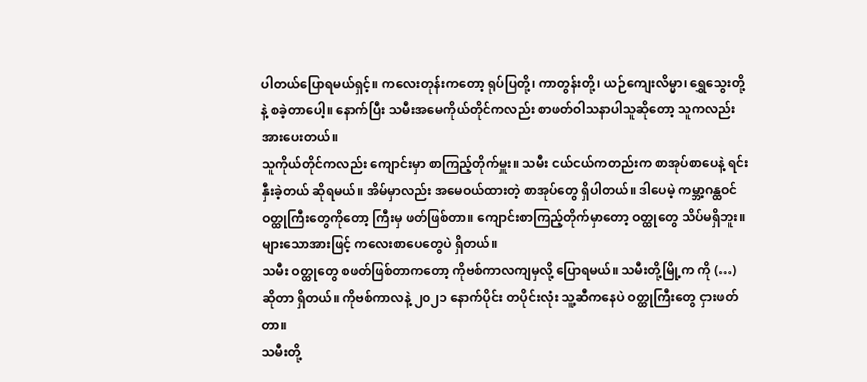ပါတယ်ပြောရမယ်ရှင့်။ ကလေးတုန်းကတော့ ရုပ်ပြတို့၊ ကာတွန်းတို့၊ ယဉ်ကျေးလိမ္မာ၊ ရွှေသွေးတို့နဲ့ စခဲ့တာပေါ့။ နောက်ပြီး သမီးအမေကိုယ်တိုင်ကလည်း စာဖတ်ဝါသနာပါသူဆိုတော့ သူကလည်း အားပေးတယ်။
သူကိုယ်တိုင်ကလည်း ကျောင်းမှာ စာကြည့်တိုက်မှူး။ သမီး ငယ်ငယ်ကတည်းက စာအုပ်စာပေနဲ့ ရင်းနှီးခဲ့တယ် ဆိုရမယ်။ အိမ်မှာလည်း အမေဝယ်ထားတဲ့ စာအုပ်တွေ ရှိပါတယ်။ ဒါပေမဲ့ ကမ္ဘာ့ဂန္ထဝင် ဝတ္ထုကြီးတွေကိုတော့ ကြီးမှ ဖတ်ဖြစ်တာ။ ကျောင်းစာကြည့်တိုက်မှာတော့ ဝတ္ထုတွေ သိပ်မရှိဘူး။ များသောအားဖြင့် ကလေးစာပေတွေပဲ ရှိတယ်။
သမီး ဝတ္ထုတွေ စဖတ်ဖြစ်တာကတော့ ကိုဗစ်ကာလကျမှလို့ ပြောရမယ်။ သမီးတို့မြို့က ကို (…) ဆိုတာ ရှိတယ်။ ကိုဗစ်ကာလနဲ့ ၂၀၂၁ နောက်ပိုင်း တပိုင်းလုံး သူ့ဆီကနေပဲ ဝတ္ထုကြီးတွေ ငှားဖတ်တာ။
သမီးတို့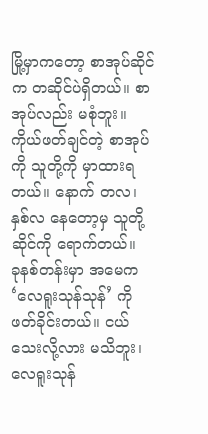မြို့မှာကတော့ စာအုပ်ဆိုင်က တဆိုင်ပဲရှိတယ်။ စာအုပ်လည်း မစုံဘူး။ ကိုယ်ဖတ်ချင်တဲ့ စာအုပ်ကို သူတို့ကို မှာထားရတယ်။ နောက် တလ၊ နှစ်လ နေတော့မှ သူတို့ဆိုင်ကို ရောက်တယ်။
ခုနစ်တန်းမှာ အမေက ‘လေရူးသုန်သုန်’ ကို ဖတ်ခိုင်းတယ်။ ငယ်သေးလို့လား မသိဘူး၊ လေရူးသုန်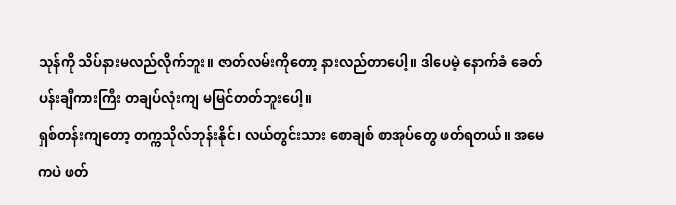သုန်ကို သိပ်နားမလည်လိုက်ဘူး။ ဇာတ်လမ်းကိုတော့ နားလည်တာပေါ့။ ဒါပေမဲ့ နောက်ခံ ခေတ်ပန်းချီကားကြီး တချပ်လုံးကျ မမြင်တတ်ဘူးပေါ့။
ရှစ်တန်းကျတော့ တက္ကသိုလ်ဘုန်းနိုင်၊ လယ်တွင်းသား စောချစ် စာအုပ်တွေ ဖတ်ရတယ်။ အမေကပဲ ဖတ်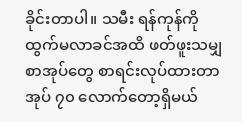ခိုင်းတာပါ။ သမီး ရန်ကုန်ကို ထွက်မလာခင်အထိ ဖတ်ဖူးသမျှ စာအုပ်တွေ စာရင်းလုပ်ထားတာ အုပ် ၇၀ လောက်တော့ရှိမယ်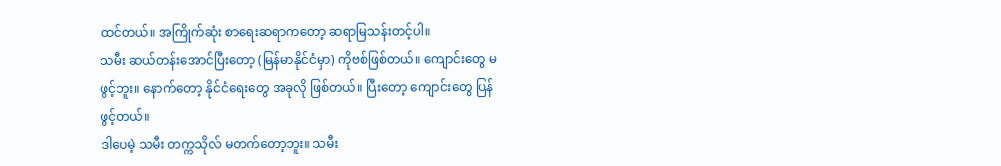ထင်တယ်။ အကြိုက်ဆုံး စာရေးဆရာကတော့ ဆရာမြသန်းတင့်ပါ။
သမီး ဆယ်တန်းအောင်ပြီးတော့ (မြန်မာနိုင်ငံမှာ) ကိုဗစ်ဖြစ်တယ်။ ကျောင်းတွေ မဖွင့်ဘူး။ နောက်တော့ နိုင်ငံရေးတွေ အခုလို ဖြစ်တယ်။ ပြီးတော့ ကျောင်းတွေ ပြန်ဖွင့်တယ်။
ဒါပေမဲ့ သမီး တက္ကသိုလ် မတက်တော့ဘူး။ သမီး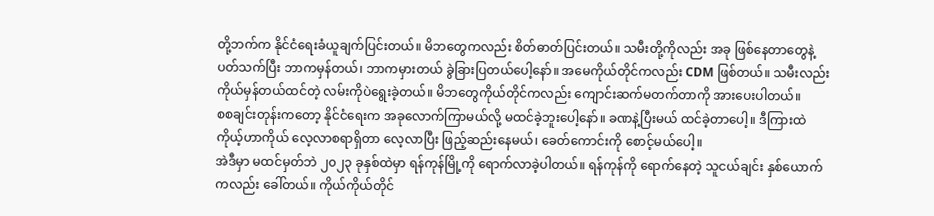တို့ဘက်က နိုင်ငံရေးခံယူချက်ပြင်းတယ်။ မိဘတွေကလည်း စိတ်ဓာတ်ပြင်းတယ်။ သမီးတို့ကိုလည်း အခု ဖြစ်နေတာတွေနဲ့ ပတ်သက်ပြီး ဘာကမှန်တယ်၊ ဘာကမှားတယ် ခွဲခြားပြတယ်ပေါ့နော်။ အမေကိုယ်တိုင်ကလည်း CDM ဖြစ်တယ်။ သမီးလည်း ကိုယ်မှန်တယ်ထင်တဲ့ လမ်းကိုပဲရွေးခဲ့တယ်။ မိဘတွေကိုယ်တိုင်ကလည်း ကျောင်းဆက်မတက်တာကို အားပေးပါတယ်။
စစချင်းတုန်းကတော့ နိုင်ငံရေးက အခုလောက်ကြာမယ်လို့ မထင်ခဲ့ဘူးပေါ့နော်။ ခဏနဲ့ပြီးမယ် ထင်ခဲ့တာပေါ့။ ဒီကြားထဲ ကိုယ့်ဟာကိုယ် လေ့လာစရာရှိတာ လေ့လာပြီး ဖြည့်ဆည်းနေမယ်၊ ခေတ်ကောင်းကို စောင့်မယ်ပေါ့။
အဲဒီမှာ မထင်မှတ်ဘဲ ၂၀၂၃ ခုနှစ်ထဲမှာ ရန်ကုန်မြို့ကို ရောက်လာခဲ့ပါတယ်။ ရန်ကုန်ကို ရောက်နေတဲ့ သူငယ်ချင်း နှစ်ယောက်ကလည်း ခေါ်တယ်။ ကိုယ်ကိုယ်တိုင်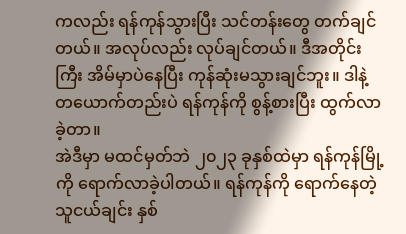ကလည်း ရန်ကုန်သွားပြီး သင်တန်းတွေ တက်ချင်တယ်။ အလုပ်လည်း လုပ်ချင်တယ်။ ဒီအတိုင်းကြီး အိမ်မှာပဲနေပြီး ကုန်ဆုံးမသွားချင်ဘူး။ ဒါနဲ့ တယောက်တည်းပဲ ရန်ကုန်ကို စွန့်စားပြီး ထွက်လာခဲ့တာ။
အဲဒီမှာ မထင်မှတ်ဘဲ ၂၀၂၃ ခုနှစ်ထဲမှာ ရန်ကုန်မြို့ကို ရောက်လာခဲ့ပါတယ်။ ရန်ကုန်ကို ရောက်နေတဲ့ သူငယ်ချင်း နှစ်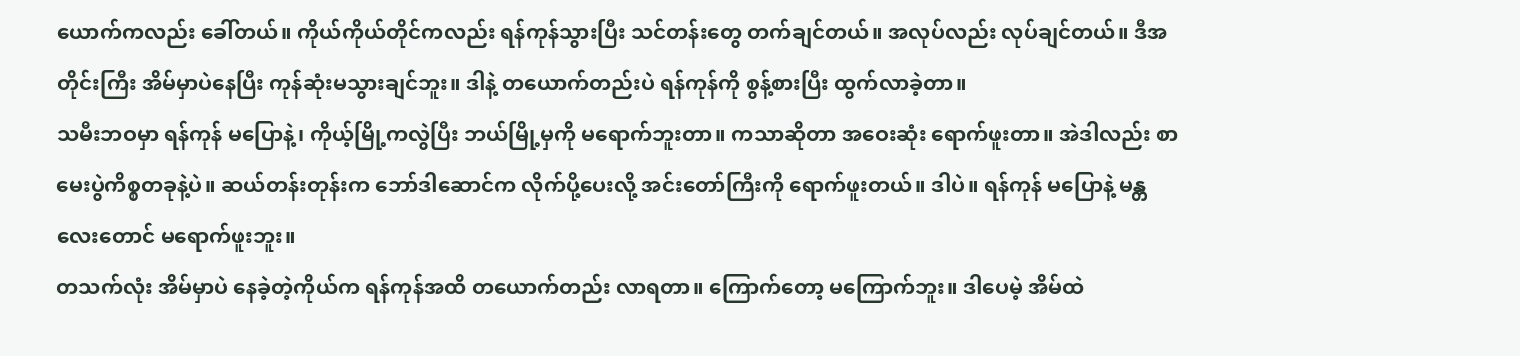ယောက်ကလည်း ခေါ်တယ်။ ကိုယ်ကိုယ်တိုင်ကလည်း ရန်ကုန်သွားပြီး သင်တန်းတွေ တက်ချင်တယ်။ အလုပ်လည်း လုပ်ချင်တယ်။ ဒီအတိုင်းကြီး အိမ်မှာပဲနေပြီး ကုန်ဆုံးမသွားချင်ဘူး။ ဒါနဲ့ တယောက်တည်းပဲ ရန်ကုန်ကို စွန့်စားပြီး ထွက်လာခဲ့တာ။
သမီးဘဝမှာ ရန်ကုန် မပြောနဲ့၊ ကိုယ့်မြို့ကလွဲပြီး ဘယ်မြို့မှကို မရောက်ဘူးတာ။ ကသာဆိုတာ အဝေးဆုံး ရောက်ဖူးတာ။ အဲဒါလည်း စာမေးပွဲကိစ္စတခုနဲ့ပဲ။ ဆယ်တန်းတုန်းက ဘော်ဒါဆောင်က လိုက်ပို့ပေးလို့ အင်းတော်ကြီးကို ရောက်ဖူးတယ်။ ဒါပဲ။ ရန်ကုန် မပြောနဲ့ မန္တလေးတောင် မရောက်ဖူးဘူး။
တသက်လုံး အိမ်မှာပဲ နေခဲ့တဲ့ကိုယ်က ရန်ကုန်အထိ တယောက်တည်း လာရတာ။ ကြောက်တော့ မကြောက်ဘူး။ ဒါပေမဲ့ အိမ်ထဲ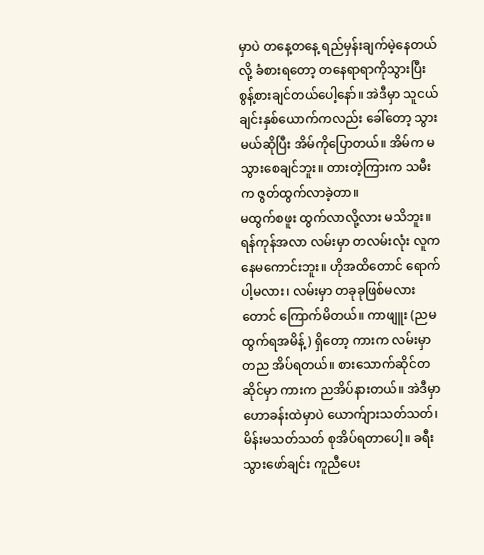မှာပဲ တနေ့တနေ့ ရည်မှန်းချက်မဲ့နေတယ်လို့ ခံစားရတော့ တနေရာရာကိုသွားပြီး စွန့်စားချင်တယ်ပေါ့နော်။ အဲဒီမှာ သူငယ်ချင်းနှစ်ယောက်ကလည်း ခေါ်တော့ သွားမယ်ဆိုပြီး အိမ်ကိုပြောတယ်။ အိမ်က မသွားစေချင်ဘူး။ တားတဲ့ကြားက သမီးက ဇွတ်ထွက်လာခဲ့တာ။
မထွက်စဖူး ထွက်လာလို့လား မသိဘူး။ ရန်ကုန်အလာ လမ်းမှာ တလမ်းလုံး လူက နေမကောင်းဘူး။ ဟိုအထိတောင် ရောက်ပါ့မလား၊ လမ်းမှာ တခုခုဖြစ်မလားတောင် ကြောက်မိတယ်။ ကာဖျူး (ညမထွက်ရအမိန့်) ရှိတော့ ကားက လမ်းမှာ တည အိပ်ရတယ်။ စားသောက်ဆိုင်တဆိုင်မှာ ကားက ညအိပ်နားတယ်။ အဲဒီမှာ ဟောခန်းထဲမှာပဲ ယောက်ျားသတ်သတ်၊ မိန်းမသတ်သတ် စုအိပ်ရတာပေါ့။ ခရီးသွားဖော်ချင်း ကူညီပေး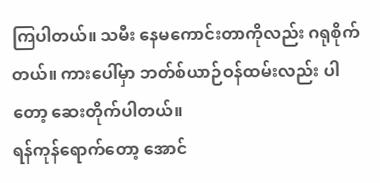ကြပါတယ်။ သမီး နေမကောင်းတာကိုလည်း ဂရုစိုက်တယ်။ ကားပေါ်မှာ ဘတ်စ်ယာဉ်ဝန်ထမ်းလည်း ပါတော့ ဆေးတိုက်ပါတယ်။
ရန်ကုန်ရောက်တော့ အောင်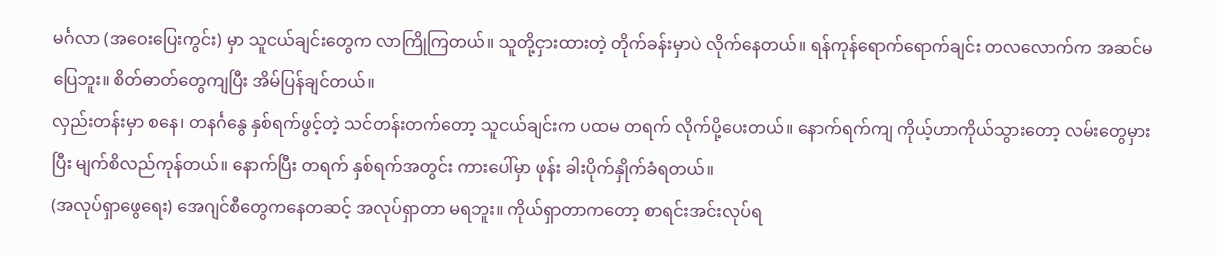မင်္ဂလာ (အဝေးပြေးကွင်း) မှာ သူငယ်ချင်းတွေက လာကြိုကြတယ်။ သူတို့ငှားထားတဲ့ တိုက်ခန်းမှာပဲ လိုက်နေတယ်။ ရန်ကုန်ရောက်ရောက်ချင်း တလလောက်က အဆင်မပြေဘူး။ စိတ်ဓာတ်တွေကျပြီး အိမ်ပြန်ချင်တယ်။
လှည်းတန်းမှာ စနေ၊ တနင်္ဂနွေ နှစ်ရက်ဖွင့်တဲ့ သင်တန်းတက်တော့ သူငယ်ချင်းက ပထမ တရက် လိုက်ပို့ပေးတယ်။ နောက်ရက်ကျ ကိုယ့်ဟာကိုယ်သွားတော့ လမ်းတွေမှားပြီး မျက်စိလည်ကုန်တယ်။ နောက်ပြီး တရက် နှစ်ရက်အတွင်း ကားပေါ်မှာ ဖုန်း ခါးပိုက်နှိုက်ခံရတယ်။
(အလုပ်ရှာဖွေရေး) အေဂျင်စီတွေကနေတဆင့် အလုပ်ရှာတာ မရဘူး။ ကိုယ်ရှာတာကတော့ စာရင်းအင်းလုပ်ရ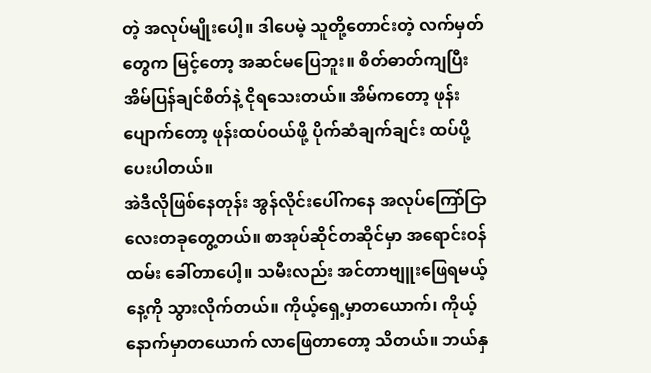တဲ့ အလုပ်မျိုးပေါ့။ ဒါပေမဲ့ သူတို့တောင်းတဲ့ လက်မှတ်တွေက မြင့်တော့ အဆင်မပြေဘူး။ စိတ်ဓာတ်ကျပြီး အိမ်ပြန်ချင်စိတ်နဲ့ ငိုရသေးတယ်။ အိမ်ကတော့ ဖုန်းပျောက်တော့ ဖုန်းထပ်ဝယ်ဖို့ ပိုက်ဆံချက်ချင်း ထပ်ပို့ပေးပါတယ်။
အဲဒီလိုဖြစ်နေတုန်း အွန်လိုင်းပေါ်ကနေ အလုပ်ကြော်ငြာလေးတခုတွေ့တယ်။ စာအုပ်ဆိုင်တဆိုင်မှာ အရောင်းဝန်ထမ်း ခေါ်တာပေါ့။ သမီးလည်း အင်တာဗျူးဖြေရမယ့်နေ့ကို သွားလိုက်တယ်။ ကိုယ့်ရှေ့မှာတယောက်၊ ကိုယ့်နောက်မှာတယောက် လာဖြေတာတော့ သိတယ်။ ဘယ်နှ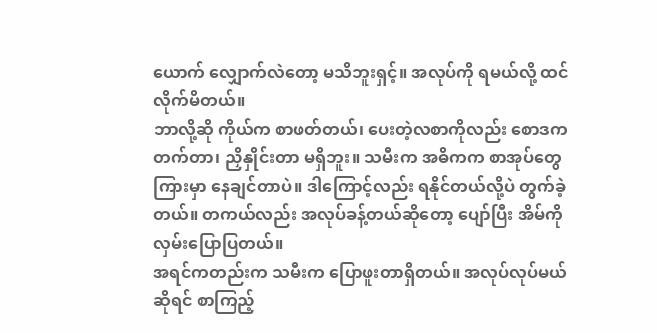ယောက် လျှောက်လဲတော့ မသိဘူးရှင့်။ အလုပ်ကို ရမယ်လို့ ထင်လိုက်မိတယ်။
ဘာလို့ဆို ကိုယ်က စာဖတ်တယ်၊ ပေးတဲ့လစာကိုလည်း စောဒကတက်တာ၊ ညှိနှိုင်းတာ မရှိဘူး။ သမီးက အဓိကက စာအုပ်တွေကြားမှာ နေချင်တာပဲ။ ဒါကြောင့်လည်း ရနိုင်တယ်လို့ပဲ တွက်ခဲ့တယ်။ တကယ်လည်း အလုပ်ခန့်တယ်ဆိုတော့ ပျော်ပြီး အိမ်ကို လှမ်းပြောပြတယ်။
အရင်ကတည်းက သမီးက ပြောဖူးတာရှိတယ်။ အလုပ်လုပ်မယ်ဆိုရင် စာကြည့်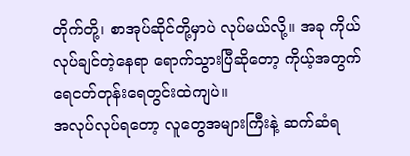တိုက်တို့၊ စာအုပ်ဆိုင်တို့မှာပဲ လုပ်မယ်လို့။ အခု ကိုယ်လုပ်ချင်တဲ့နေရာ ရောက်သွားပြီဆိုတော့ ကိုယ့်အတွက် ရေငတ်တုန်းရေတွင်းထဲကျပဲ။
အလုပ်လုပ်ရတော့ လူတွေအများကြီးနဲ့ ဆက်ဆံရ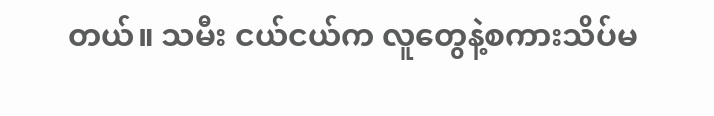တယ်။ သမီး ငယ်ငယ်က လူတွေနဲ့စကားသိပ်မ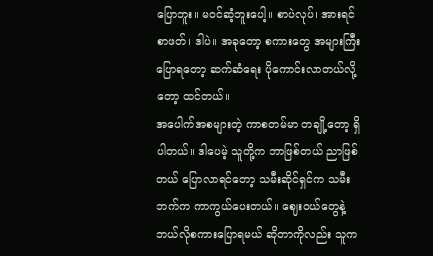ပြောဘူး။ မဝင်ဆံ့ဘူးပေါ့။ စာပဲလုပ်၊ အားရင် စာဖတ်၊ ဒါပဲ။ အခုတော့ စကားတွေ အများကြီးပြောရတော့ ဆက်ဆံရေး ပိုကောင်းလာတယ်လို့တော့ ထင်တယ်။
အပေါက်အစများတဲ့ ကာစတမ်မာ တချို့တော့ ရှိပါတယ်။ ဒါပေမဲ့ သူတို့က ဘာဖြစ်တယ် ညာဖြစ်တယ် ပြောလာရင်တော့ သမီးဆိုင်ရှင်က သမီးဘက်က ကာကွယ်ပေးတယ်။ ဈေးဝယ်တွေနဲ့ ဘယ်လိုစကားပြောရမယ် ဆိုတာကိုလည်း သူက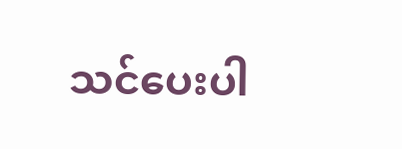သင်ပေးပါ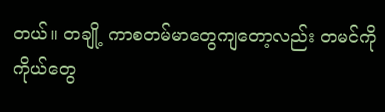တယ်။ တချို့ ကာစတမ်မာတွေကျတော့လည်း တမင်ကို ကိုယ်တွေ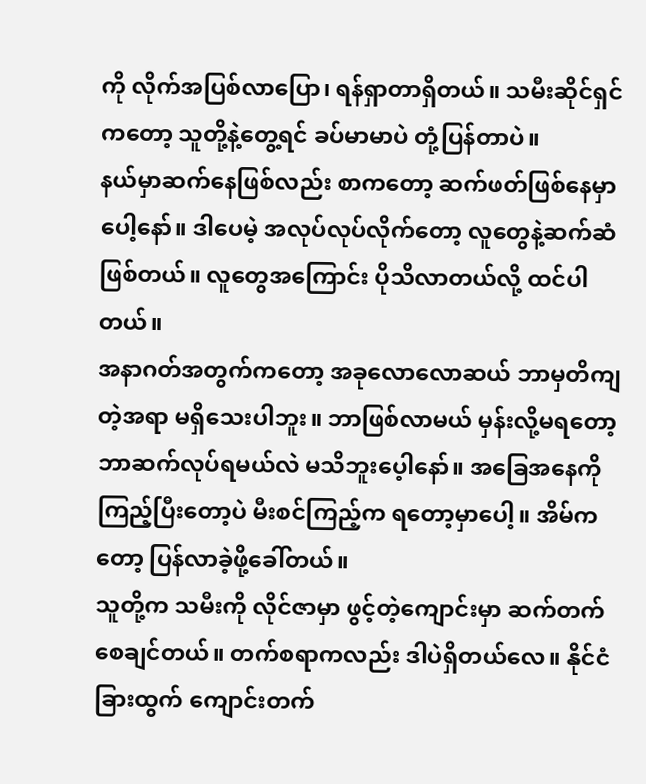ကို လိုက်အပြစ်လာပြော၊ ရန်ရှာတာရှိတယ်။ သမီးဆိုင်ရှင်ကတော့ သူတို့နဲ့တွေ့ရင် ခပ်မာမာပဲ တုံ့ပြန်တာပဲ။
နယ်မှာဆက်နေဖြစ်လည်း စာကတော့ ဆက်ဖတ်ဖြစ်နေမှာပေါ့နော်။ ဒါပေမဲ့ အလုပ်လုပ်လိုက်တော့ လူတွေနဲ့ဆက်ဆံဖြစ်တယ်။ လူတွေအကြောင်း ပိုသိလာတယ်လို့ ထင်ပါတယ်။
အနာဂတ်အတွက်ကတော့ အခုလောလောဆယ် ဘာမှတိကျတဲ့အရာ မရှိသေးပါဘူး။ ဘာဖြစ်လာမယ် မှန်းလို့မရတော့ ဘာဆက်လုပ်ရမယ်လဲ မသိဘူးပေ့ါနော်။ အခြေအနေကို ကြည့်ပြီးတော့ပဲ မီးစင်ကြည့်က ရတော့မှာပေါ့။ အိမ်ကတော့ ပြန်လာခဲ့ဖို့ခေါ်တယ်။
သူတို့က သမီးကို လိုင်ဇာမှာ ဖွင့်တဲ့ကျောင်းမှာ ဆက်တက်စေချင်တယ်။ တက်စရာကလည်း ဒါပဲရှိတယ်လေ။ နိုင်ငံခြားထွက် ကျောင်းတက်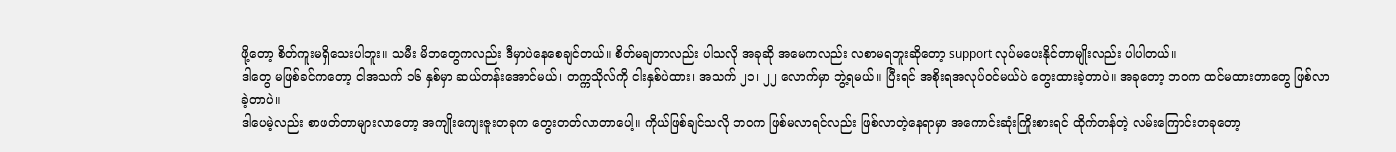ဖို့တော့ စိတ်ကူးမရှိသေးပါဘူး။ သမီး မိဘတွေကလည်း ဒီမှာပဲနေစေချင်တယ်။ စိတ်မချတာလည်း ပါသလို အခုဆို အမေကလည်း လစာမရဘူးဆိုတော့ support လုပ်မပေးနိုင်တာမျိုးလည်း ပါပါတယ်။
ဒါတွေ မဖြစ်ခင်ကတော့ ငါအသက် ၁၆ နှစ်မှာ ဆယ်တန်းအောင်မယ်၊ တက္ကသိုလ်ကို ငါးနှစ်ပဲထား၊ အသက် ၂၁၊ ၂၂ လောက်မှာ ဘွဲ့ရမယ်။ ပြီးရင် အစိုးရအလုပ်ဝင်မယ်ပဲ တွေးထားခဲ့တာပဲ။ အခုတော့ ဘဝက ထင်မထားတာတွေ ဖြစ်လာခဲ့တာပဲ။
ဒါပေမဲ့လည်း စာဖတ်တာများလာတော့ အကျိုးကျေးဇူးတခုက တွေးတတ်လာတာပေါ့။ ကိုယ်ဖြစ်ချင်သလို ဘဝက ဖြစ်မလာရင်လည်း ဖြစ်လာတဲ့နေရာမှာ အကောင်းဆုံးကြိုးစားရင် ထိုက်တန်တဲ့ လမ်းကြောင်းတခုတော့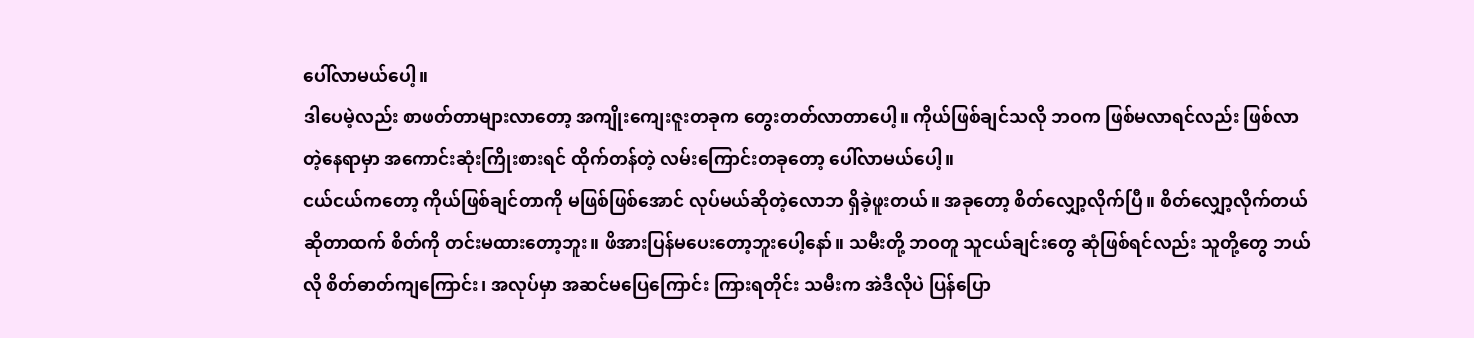ပေါ်လာမယ်ပေါ့။
ဒါပေမဲ့လည်း စာဖတ်တာများလာတော့ အကျိုးကျေးဇူးတခုက တွေးတတ်လာတာပေါ့။ ကိုယ်ဖြစ်ချင်သလို ဘဝက ဖြစ်မလာရင်လည်း ဖြစ်လာတဲ့နေရာမှာ အကောင်းဆုံးကြိုးစားရင် ထိုက်တန်တဲ့ လမ်းကြောင်းတခုတော့ ပေါ်လာမယ်ပေါ့။
ငယ်ငယ်ကတော့ ကိုယ်ဖြစ်ချင်တာကို မဖြစ်ဖြစ်အောင် လုပ်မယ်ဆိုတဲ့လောဘ ရှိခဲ့ဖူးတယ်။ အခုတော့ စိတ်လျှော့လိုက်ပြီ။ စိတ်လျှော့လိုက်တယ်ဆိုတာထက် စိတ်ကို တင်းမထားတော့ဘူး။ ဖိအားပြန်မပေးတော့ဘူးပေါ့နော်။ သမီးတို့ ဘဝတူ သူငယ်ချင်းတွေ ဆုံဖြစ်ရင်လည်း သူတို့တွေ ဘယ်လို စိတ်ဓာတ်ကျကြောင်း၊ အလုပ်မှာ အဆင်မပြေကြောင်း ကြားရတိုင်း သမီးက အဲဒီလိုပဲ ပြန်ပြော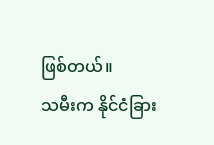ဖြစ်တယ်။
သမီးက နိုင်ငံခြား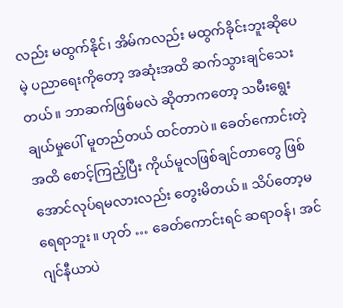လည်း မထွက်နိုင်၊ အိမ်ကလည်း မထွက်ခိုင်းဘူးဆိုပေမဲ့ ပညာရေးကိုတော့ အဆုံးအထိ ဆက်သွားချင်သေးတယ်။ ဘာဆက်ဖြစ်မလဲ ဆိုတာကတော့ သမီးရွေးချယ်မှုပေါ် မူတည်တယ် ထင်တာပဲ။ ခေတ်ကောင်းတဲ့အထိ စောင့်ကြည့်ပြီး ကိုယ်မူလဖြစ်ချင်တာတွေ ဖြစ်အောင်လုပ်ရမလားလည်း တွေးမိတယ်။ သိပ်တော့မရေရာဘူး။ ဟုတ် … ခေတ်ကောင်းရင် ဆရာဝန်၊ အင်ဂျင်နီယာပဲ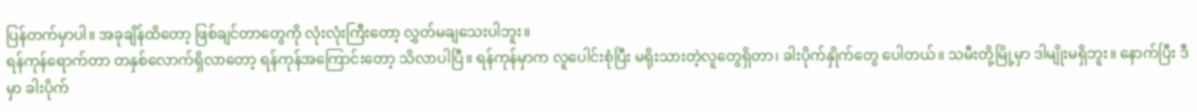ပြန်တက်မှာပါ။ အခုချိန်ထိတော့ ဖြစ်ချင်တာတွေကို လုံးလုံးကြီးတော့ လွှတ်မချသေးပါဘူး။
ရန်ကုန်ရောက်တာ တနှစ်လောက်ရှိလာတော့ ရန်ကုန်အကြောင်းတော့ သိလာပါပြီ။ ရန်ကုန်မှာက လူပေါင်းစုံပြီး မရိုးသားတဲ့လူတွေရှိတာ၊ ခါးပိုက်နှိုက်တွေ ပေါတယ်။ သမီးတို့မြို့မှာ ဒါမျိုးမရှိဘူး။ နောက်ပြီး ဒီမှာ ခါးပိုက်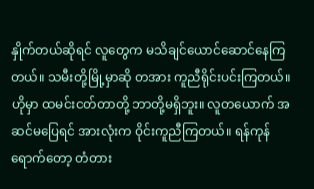နှိုက်တယ်ဆိုရင် လူတွေက မသိချင်ယောင်ဆောင်နေကြတယ်။ သမီးတို့မြို့မှာဆို တအား ကူညီရိုင်းပင်းကြတယ်။ ဟိုမှာ ထမင်းငတ်တာတို့ ဘာတို့မရှိဘူး။ လူတယောက် အဆင်မပြေရင် အားလုံးက ဝိုင်းကူညီကြတယ်။ ရန်ကုန်ရောက်တော့ တံတား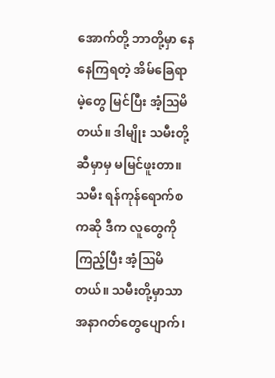အောက်တို့ ဘာတို့မှာ နေနေကြရတဲ့ အိမ်ခြေရာမဲ့တွေ မြင်ပြီး အံ့ဩမိတယ်။ ဒါမျိုး သမီးတို့ဆီမှာမှ မမြင်ဖူးတာ။
သမီး ရန်ကုန်ရောက်စကဆို ဒီက လူတွေကိုကြည့်ပြီး အံ့ဩမိတယ်။ သမီးတို့မှာသာ အနာဂတ်တွေပျောက်၊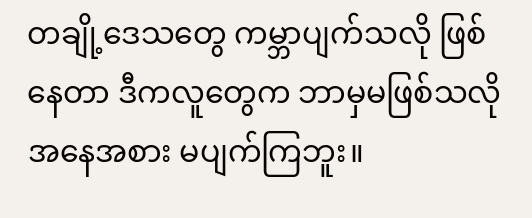တချို့ဒေသတွေ ကမ္ဘာပျက်သလို ဖြစ်နေတာ ဒီကလူတွေက ဘာမှမဖြစ်သလို အနေအစား မပျက်ကြဘူး။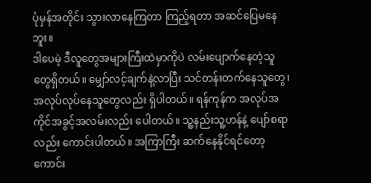ပုံမှန်အတိုင်း သွားလာနေကြတာ ကြည့်ရတာ အဆင်ပြေမနေဘူး။
ဒါပေမဲ့ ဒီလူတွေအများကြီးထဲမှာကိုပဲ လမ်းပျောက်နေတဲ့သူတွေရှိတယ်။ မျှော်လင့်ချက်နဲ့လာပြီး သင်တန်းတက်နေသူတွေ၊ အလုပ်လုပ်နေသူတွေလည်း ရှိပါတယ်။ ရန်ကုန်က အလုပ်အကိုင်အခွင့်အလမ်းလည်း ပေါတယ်။ သူ့နည်းသူ့ဟန်နဲ့ ပျော်စရာလည်း ကောင်းပါတယ်။ အကြာကြီး ဆက်နေနိုင်ရင်တော့ ကောင်း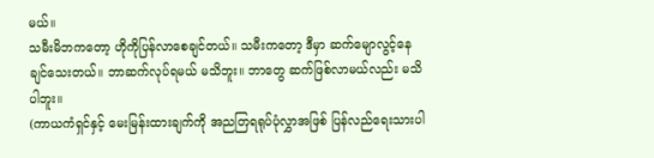မယ်။
သမီးမိဘကတော့ ဟိုကိုပြန်လာစေချင်တယ်။ သမီးကတော့ ဒီမှာ ဆက်မျောလွင့်နေချင်သေးတယ်။ ဘာဆက်လုပ်ရမယ် မသိဘူး။ ဘာတွေ ဆက်ဖြစ်လာမယ်လည်း မသိပါဘူး။
(ကာယကံရှင်နှင့် မေးမြန်းထားချက်ကို အညတြရရုပ်ပုံလွှာအဖြစ် ပြန်လည်ရေးသားပါ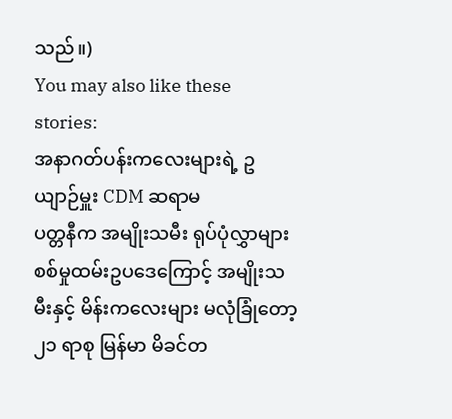သည်။)
You may also like these stories:
အနာဂတ်ပန်းကလေးများရဲ့ ဥယျာဉ်မှူး CDM ဆရာမ
ပတ္တနီက အမျိုးသမီး ရုပ်ပုံလွှာများ
စစ်မှုထမ်းဥပဒေကြောင့် အမျိုးသမီးနှင့် မိန်းကလေးများ မလုံခြုံတော့
၂၁ ရာစု မြန်မာ မိခင်တ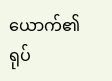ယောက်၏ ရုပ်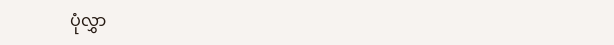ပုံလွှာ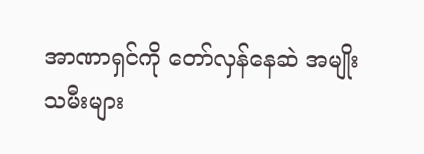အာဏာရှင်ကို တော်လှန်နေဆဲ အမျိုးသမီးများ